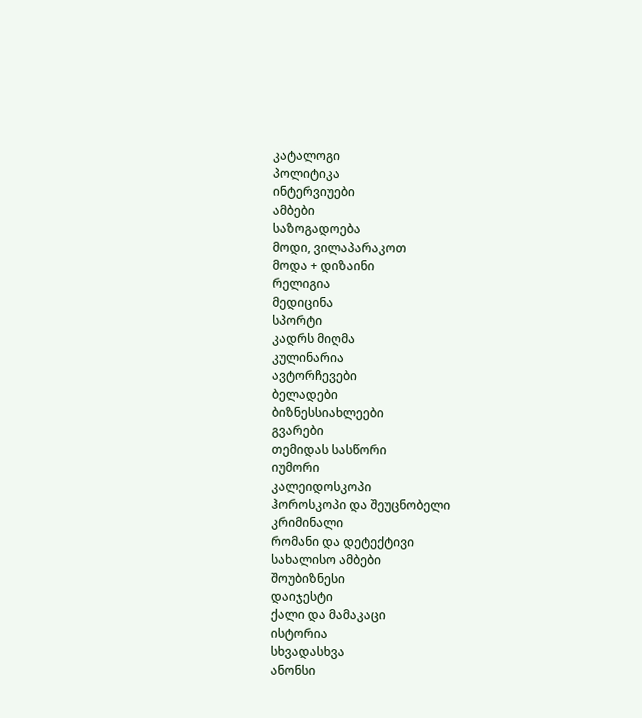კატალოგი
პოლიტიკა
ინტერვიუები
ამბები
საზოგადოება
მოდი, ვილაპარაკოთ
მოდა + დიზაინი
რელიგია
მედიცინა
სპორტი
კადრს მიღმა
კულინარია
ავტორჩევები
ბელადები
ბიზნესსიახლეები
გვარები
თემიდას სასწორი
იუმორი
კალეიდოსკოპი
ჰოროსკოპი და შეუცნობელი
კრიმინალი
რომანი და დეტექტივი
სახალისო ამბები
შოუბიზნესი
დაიჯესტი
ქალი და მამაკაცი
ისტორია
სხვადასხვა
ანონსი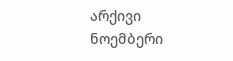არქივი
ნოემბერი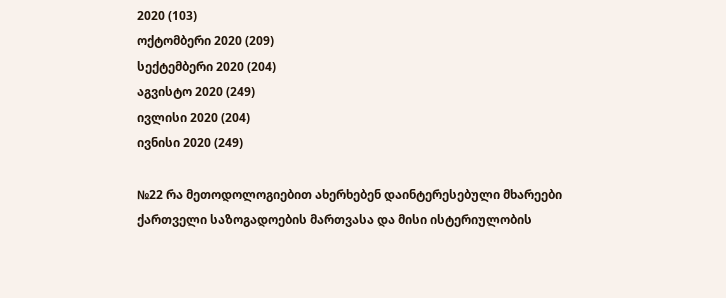2020 (103)
ოქტომბერი 2020 (209)
სექტემბერი 2020 (204)
აგვისტო 2020 (249)
ივლისი 2020 (204)
ივნისი 2020 (249)

№22 რა მეთოდოლოგიებით ახერხებენ დაინტერესებული მხარეები ქართველი საზოგადოების მართვასა და მისი ისტერიულობის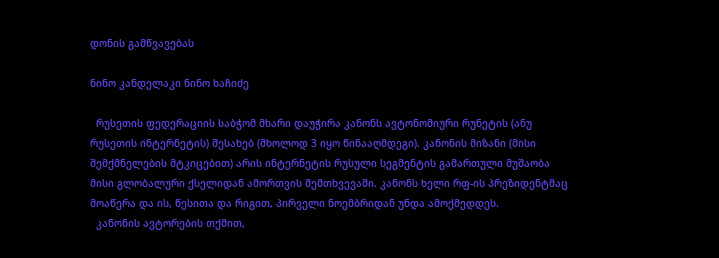დონის გამწვავებას

ნინო კანდელაკი ნინო ხაჩიძე

  რუსეთის ფედერაციის საბჭომ მხარი დაუჭირა კანონს ავტონომიური რუნეტის (ანუ რუსეთის ინტერნეტის) შესახებ (მხოლოდ 3 იყო წინააღმდეგი). კანონის მიზანი (მისი შემქმნელების მტკიცებით) არის ინტერნეტის რუსული სეგმენტის გამართული მუშაობა მისი გლობალური ქსელიდან ამორთვის შემთხვევაში. კანონს ხელი რფ-ის პრეზიდენტმაც მოაწერა და ის, წესითა და რიგით, პირველი ნოემბრიდან უნდა ამოქმედდეს.
  კანონის ავტორების თქმით,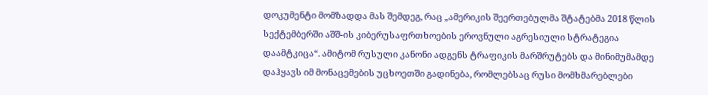დოკუმენტი მომზადდა მას შემდეგ, რაც „ამერიკის შეერთებულმა შტატებმა 2018 წლის სექტემბერში აშშ-ის კიბერუსაფრთხოების ეროვნული აგრესიული სტრატეგია დაამტკიცა“. ამიტომ რუსული კანონი ადგენს ტრაფიკის მარშრუტებს და მინიმუმამდე დაჰყავს იმ მონაცემების უცხოეთში გადინება, რომლებსაც რუსი მომხმარებლები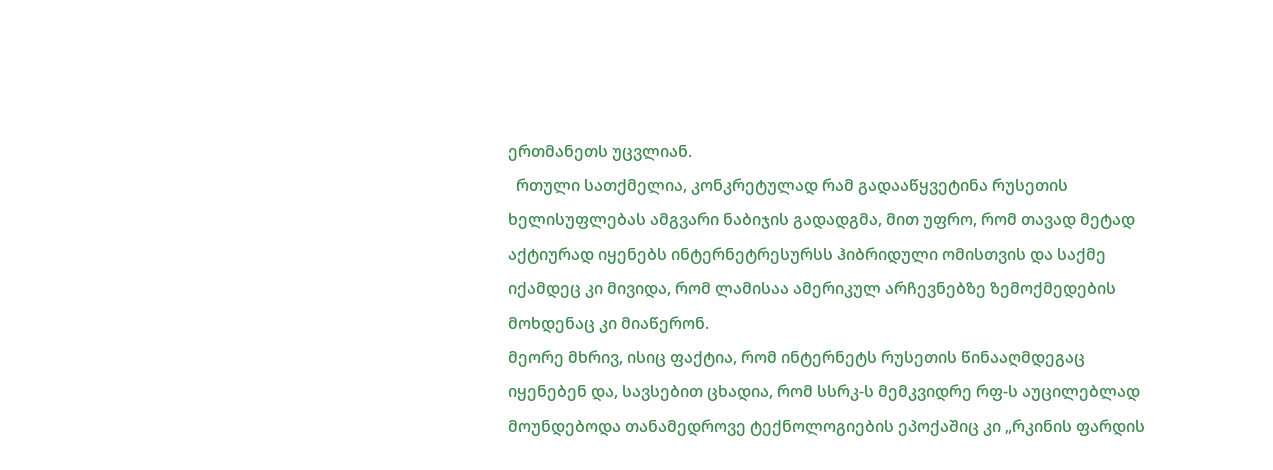ერთმანეთს უცვლიან.
  რთული სათქმელია, კონკრეტულად რამ გადააწყვეტინა რუსეთის ხელისუფლებას ამგვარი ნაბიჯის გადადგმა, მით უფრო, რომ თავად მეტად აქტიურად იყენებს ინტერნეტრესურსს ჰიბრიდული ომისთვის და საქმე იქამდეც კი მივიდა, რომ ლამისაა ამერიკულ არჩევნებზე ზემოქმედების მოხდენაც კი მიაწერონ.
მეორე მხრივ, ისიც ფაქტია, რომ ინტერნეტს რუსეთის წინააღმდეგაც იყენებენ და, სავსებით ცხადია, რომ სსრკ-ს მემკვიდრე რფ-ს აუცილებლად მოუნდებოდა თანამედროვე ტექნოლოგიების ეპოქაშიც კი „რკინის ფარდის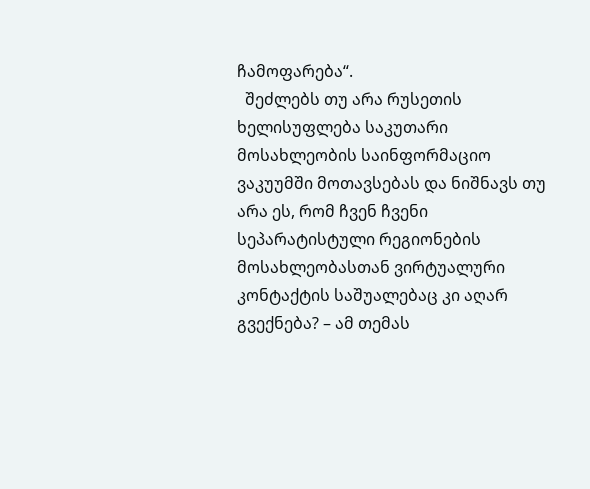ჩამოფარება“.
  შეძლებს თუ არა რუსეთის ხელისუფლება საკუთარი მოსახლეობის საინფორმაციო ვაკუუმში მოთავსებას და ნიშნავს თუ არა ეს, რომ ჩვენ ჩვენი სეპარატისტული რეგიონების მოსახლეობასთან ვირტუალური კონტაქტის საშუალებაც კი აღარ გვექნება? – ამ თემას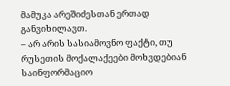მამუკა არეშიძესთან ერთად განვიხილავთ.
– არ არის სასიამოვნო ფაქტი, თუ რუსეთის მოქალაქეები მოხვდებიან საინფორმაციო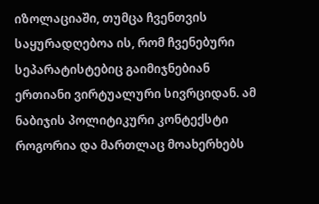იზოლაციაში, თუმცა ჩვენთვის საყურადღებოა ის, რომ ჩვენებური სეპარატისტებიც გაიმიჯნებიან ერთიანი ვირტუალური სივრციდან. ამ ნაბიჯის პოლიტიკური კონტექსტი როგორია და მართლაც მოახერხებს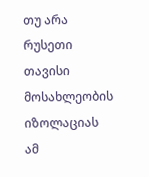თუ არა რუსეთი თავისი მოსახლეობის იზოლაციას ამ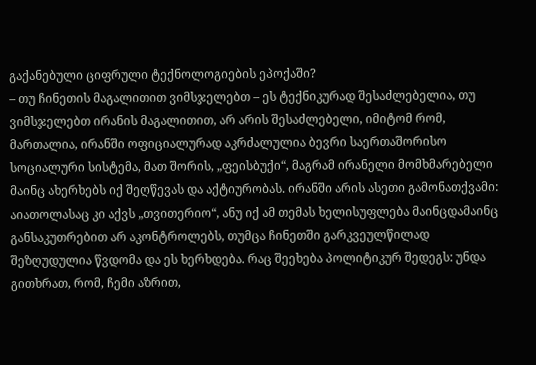გაქანებული ციფრული ტექნოლოგიების ეპოქაში?
– თუ ჩინეთის მაგალითით ვიმსჯელებთ – ეს ტექნიკურად შესაძლებელია, თუ ვიმსჯელებთ ირანის მაგალითით, არ არის შესაძლებელი, იმიტომ რომ, მართალია, ირანში ოფიციალურად აკრძალულია ბევრი საერთაშორისო სოციალური სისტემა, მათ შორის, „ფეისბუქი“, მაგრამ ირანელი მომხმარებელი მაინც ახერხებს იქ შეღწევას და აქტიურობას. ირანში არის ასეთი გამონათქვამი: აიათოლასაც კი აქვს „თვითერიო“, ანუ იქ ამ თემას ხელისუფლება მაინცდამაინც განსაკუთრებით არ აკონტროლებს, თუმცა ჩინეთში გარკვეულწილად შეზღუდულია წვდომა და ეს ხერხდება. რაც შეეხება პოლიტიკურ შედეგს: უნდა გითხრათ, რომ, ჩემი აზრით,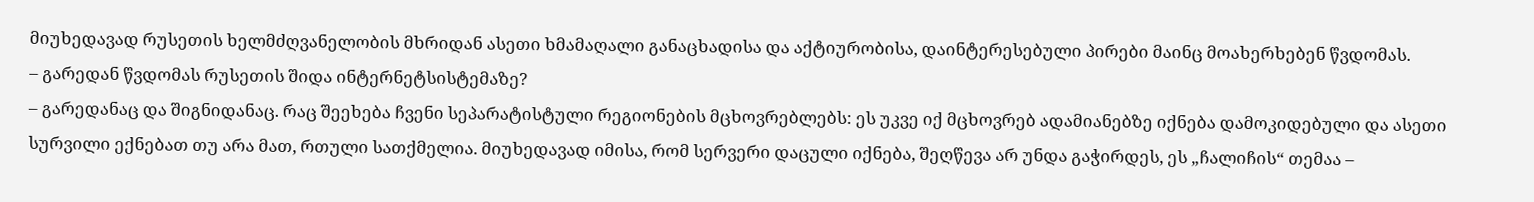მიუხედავად რუსეთის ხელმძღვანელობის მხრიდან ასეთი ხმამაღალი განაცხადისა და აქტიურობისა, დაინტერესებული პირები მაინც მოახერხებენ წვდომას.
– გარედან წვდომას რუსეთის შიდა ინტერნეტსისტემაზე?
– გარედანაც და შიგნიდანაც. რაც შეეხება ჩვენი სეპარატისტული რეგიონების მცხოვრებლებს: ეს უკვე იქ მცხოვრებ ადამიანებზე იქნება დამოკიდებული და ასეთი სურვილი ექნებათ თუ არა მათ, რთული სათქმელია. მიუხედავად იმისა, რომ სერვერი დაცული იქნება, შეღწევა არ უნდა გაჭირდეს, ეს „ჩალიჩის“ თემაა –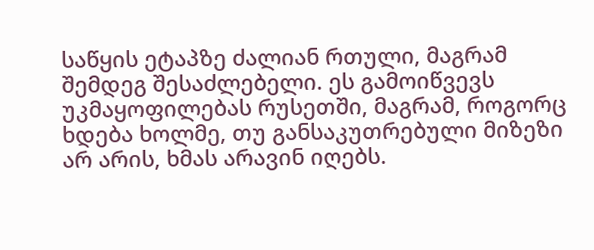საწყის ეტაპზე ძალიან რთული, მაგრამ შემდეგ შესაძლებელი. ეს გამოიწვევს უკმაყოფილებას რუსეთში, მაგრამ, როგორც ხდება ხოლმე, თუ განსაკუთრებული მიზეზი არ არის, ხმას არავინ იღებს.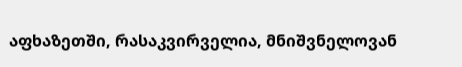აფხაზეთში, რასაკვირველია, მნიშვნელოვან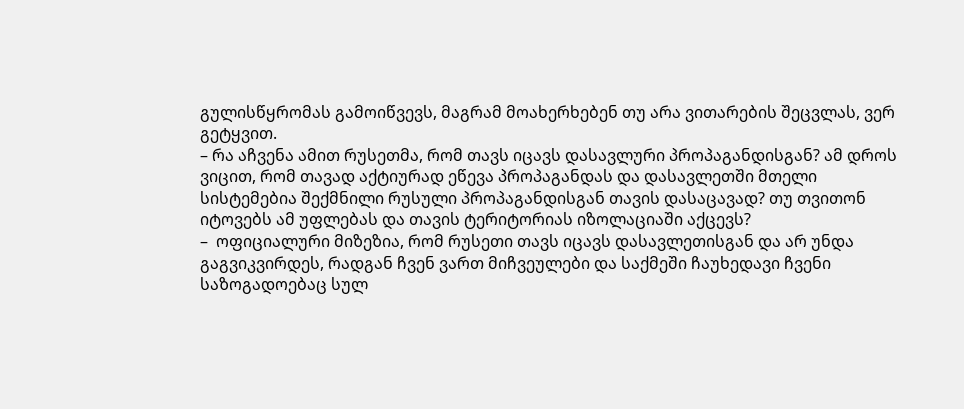გულისწყრომას გამოიწვევს, მაგრამ მოახერხებენ თუ არა ვითარების შეცვლას, ვერ გეტყვით.
– რა აჩვენა ამით რუსეთმა, რომ თავს იცავს დასავლური პროპაგანდისგან? ამ დროს ვიცით, რომ თავად აქტიურად ეწევა პროპაგანდას და დასავლეთში მთელი სისტემებია შექმნილი რუსული პროპაგანდისგან თავის დასაცავად? თუ თვითონ იტოვებს ამ უფლებას და თავის ტერიტორიას იზოლაციაში აქცევს?
–  ოფიციალური მიზეზია, რომ რუსეთი თავს იცავს დასავლეთისგან და არ უნდა გაგვიკვირდეს, რადგან ჩვენ ვართ მიჩვეულები და საქმეში ჩაუხედავი ჩვენი საზოგადოებაც სულ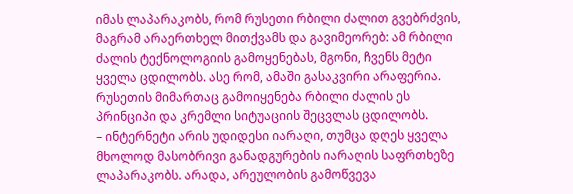იმას ლაპარაკობს, რომ რუსეთი რბილი ძალით გვებრძვის, მაგრამ არაერთხელ მითქვამს და გავიმეორებ: ამ რბილი ძალის ტექნოლოგიის გამოყენებას, მგონი, ჩვენს მეტი ყველა ცდილობს. ასე რომ, ამაში გასაკვირი არაფერია. რუსეთის მიმართაც გამოიყენება რბილი ძალის ეს პრინციპი და კრემლი სიტუაციის შეცვლას ცდილობს.
– ინტერნეტი არის უდიდესი იარაღი, თუმცა დღეს ყველა მხოლოდ მასობრივი განადგურების იარაღის საფრთხეზე ლაპარაკობს. არადა, არეულობის გამოწვევა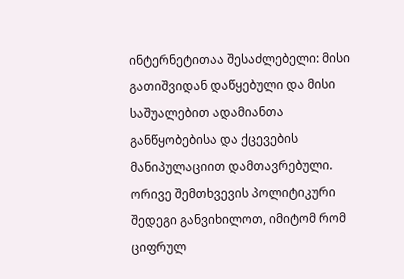ინტერნეტითაა შესაძლებელი: მისი გათიშვიდან დაწყებული და მისი საშუალებით ადამიანთა განწყობებისა და ქცევების მანიპულაციით დამთავრებული. ორივე შემთხვევის პოლიტიკური შედეგი განვიხილოთ, იმიტომ რომ ციფრულ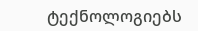ტექნოლოგიებს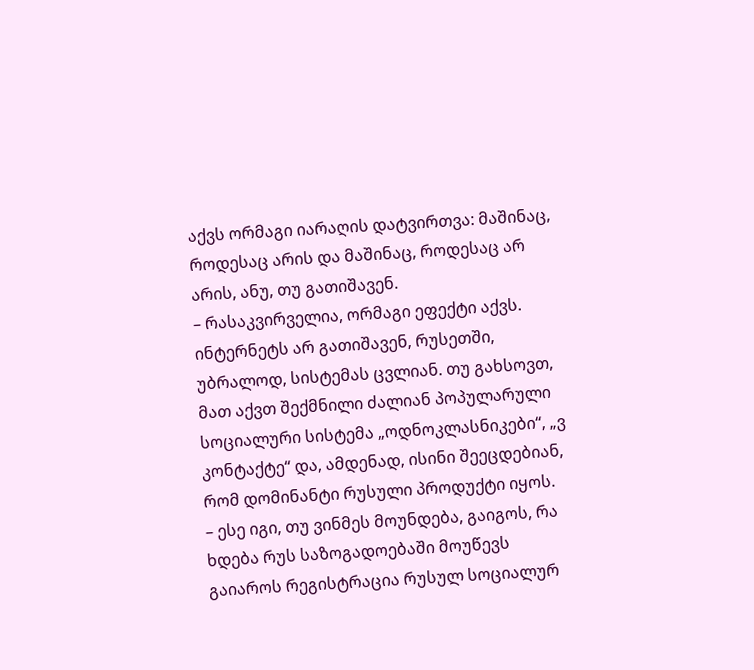აქვს ორმაგი იარაღის დატვირთვა: მაშინაც, როდესაც არის და მაშინაც, როდესაც არ არის, ანუ, თუ გათიშავენ.
– რასაკვირველია, ორმაგი ეფექტი აქვს. ინტერნეტს არ გათიშავენ, რუსეთში, უბრალოდ, სისტემას ცვლიან. თუ გახსოვთ, მათ აქვთ შექმნილი ძალიან პოპულარული სოციალური სისტემა „ოდნოკლასნიკები“, „ვ კონტაქტე“ და, ამდენად, ისინი შეეცდებიან, რომ დომინანტი რუსული პროდუქტი იყოს.
– ესე იგი, თუ ვინმეს მოუნდება, გაიგოს, რა ხდება რუს საზოგადოებაში მოუწევს გაიაროს რეგისტრაცია რუსულ სოციალურ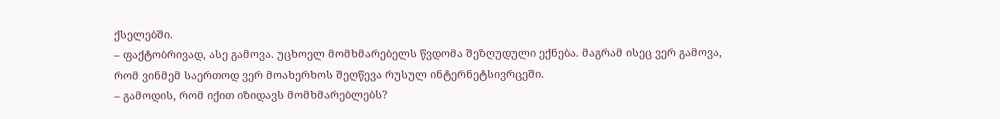ქსელებში.
– ფაქტობრივად, ასე გამოვა. უცხოელ მომხმარებელს წვდომა შეზღუდული ექნება. მაგრამ ისეც ვერ გამოვა, რომ ვინმემ საერთოდ ვერ მოახერხოს შეღწევა რუსულ ინტერნეტსივრცეში.
– გამოდის, რომ იქით იზიდავს მომხმარებლებს?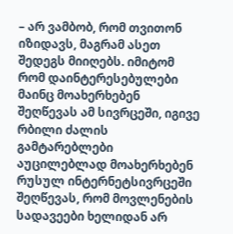– არ ვამბობ, რომ თვითონ იზიდავს, მაგრამ ასეთ შედეგს მიიღებს. იმიტომ რომ დაინტერესებულები მაინც მოახერხებენ შეღწევას ამ სივრცეში, იგივე რბილი ძალის გამტარებლები აუცილებლად მოახერხებენ რუსულ ინტერნეტსივრცეში შეღწევას, რომ მოვლენების სადავეები ხელიდან არ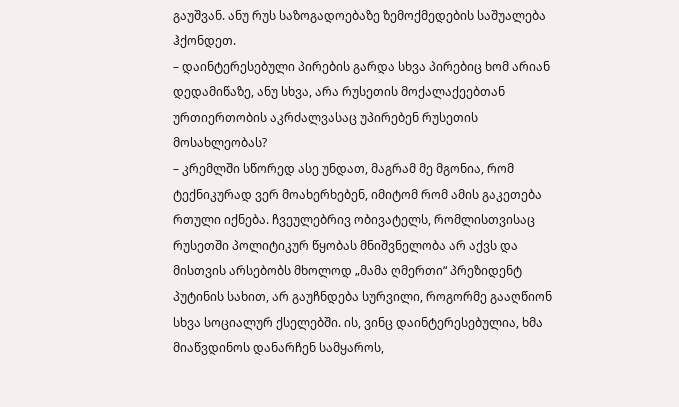გაუშვან. ანუ რუს საზოგადოებაზე ზემოქმედების საშუალება ჰქონდეთ.
– დაინტერესებული პირების გარდა სხვა პირებიც ხომ არიან დედამიწაზე, ანუ სხვა, არა რუსეთის მოქალაქეებთან ურთიერთობის აკრძალვასაც უპირებენ რუსეთის მოსახლეობას?
– კრემლში სწორედ ასე უნდათ, მაგრამ მე მგონია, რომ ტექნიკურად ვერ მოახერხებენ, იმიტომ რომ ამის გაკეთება რთული იქნება. ჩვეულებრივ ობივატელს, რომლისთვისაც რუსეთში პოლიტიკურ წყობას მნიშვნელობა არ აქვს და მისთვის არსებობს მხოლოდ „მამა ღმერთი“ პრეზიდენტ პუტინის სახით, არ გაუჩნდება სურვილი, როგორმე გააღწიონ სხვა სოციალურ ქსელებში. ის, ვინც დაინტერესებულია, ხმა მიაწვდინოს დანარჩენ სამყაროს,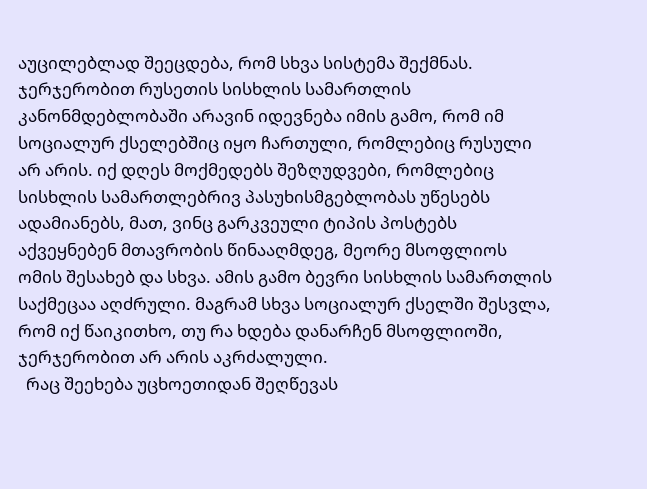აუცილებლად შეეცდება, რომ სხვა სისტემა შექმნას. ჯერჯერობით რუსეთის სისხლის სამართლის კანონმდებლობაში არავინ იდევნება იმის გამო, რომ იმ სოციალურ ქსელებშიც იყო ჩართული, რომლებიც რუსული არ არის. იქ დღეს მოქმედებს შეზღუდვები, რომლებიც სისხლის სამართლებრივ პასუხისმგებლობას უწესებს ადამიანებს, მათ, ვინც გარკვეული ტიპის პოსტებს აქვეყნებენ მთავრობის წინააღმდეგ, მეორე მსოფლიოს ომის შესახებ და სხვა. ამის გამო ბევრი სისხლის სამართლის საქმეცაა აღძრული. მაგრამ სხვა სოციალურ ქსელში შესვლა, რომ იქ წაიკითხო, თუ რა ხდება დანარჩენ მსოფლიოში, ჯერჯერობით არ არის აკრძალული.
  რაც შეეხება უცხოეთიდან შეღწევას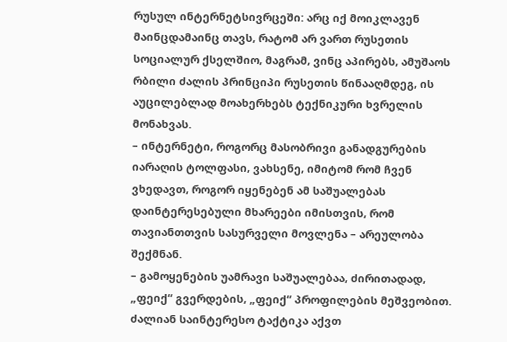რუსულ ინტერნეტსივრცეში: არც იქ მოიკლავენ მაინცდამაინც თავს, რატომ არ ვართ რუსეთის სოციალურ ქსელშიო, მაგრამ, ვინც აპირებს, ამუშაოს რბილი ძალის პრინციპი რუსეთის წინააღმდეგ, ის აუცილებლად მოახერხებს ტექნიკური ხვრელის მონახვას.
– ინტერნეტი, როგორც მასობრივი განადგურების იარაღის ტოლფასი, ვახსენე, იმიტომ რომ ჩვენ ვხედავთ, როგორ იყენებენ ამ საშუალებას დაინტერესებული მხარეები იმისთვის, რომ თავიანთთვის სასურველი მოვლენა – არეულობა შექმნან.
– გამოყენების უამრავი საშუალებაა, ძირითადად, „ფეიქ“ გვერდების, „ფეიქ“ პროფილების მეშვეობით. ძალიან საინტერესო ტაქტიკა აქვთ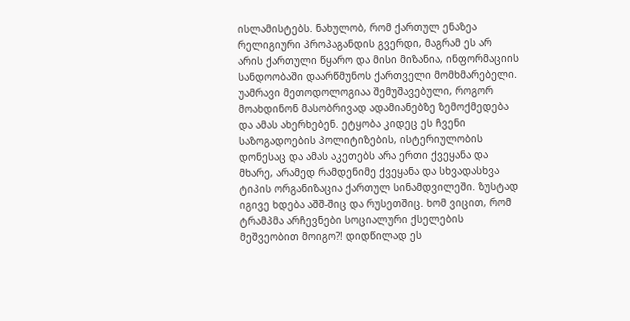ისლამისტებს. ნახულობ, რომ ქართულ ენაზეა რელიგიური პროპაგანდის გვერდი, მაგრამ ეს არ არის ქართული წყარო და მისი მიზანია, ინფორმაციის სანდოობაში დაარწმუნოს ქართველი მომხმარებელი. უამრავი მეთოდოლოგიაა შემუშავებული, როგორ მოახდინონ მასობრივად ადამიანებზე ზემოქმედება და ამას ახერხებენ. ეტყობა კიდეც ეს ჩვენი საზოგადოების პოლიტიზების, ისტერიულობის დონესაც და ამას აკეთებს არა ერთი ქვეყანა და მხარე, არამედ რამდენიმე ქვეყანა და სხვადასხვა ტიპის ორგანიზაცია ქართულ სინამდვილეში. ზუსტად იგივე ხდება აშშ-შიც და რუსეთშიც. ხომ ვიცით, რომ ტრამპმა არჩევნები სოციალური ქსელების მეშვეობით მოიგო?! დიდწილად ეს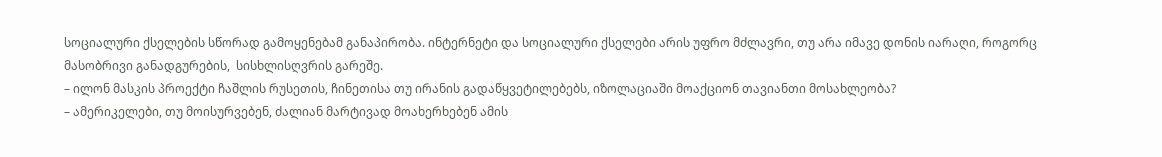სოციალური ქსელების სწორად გამოყენებამ განაპირობა. ინტერნეტი და სოციალური ქსელები არის უფრო მძლავრი, თუ არა იმავე დონის იარაღი, როგორც მასობრივი განადგურების,  სისხლისღვრის გარეშე.
– ილონ მასკის პროექტი ჩაშლის რუსეთის, ჩინეთისა თუ ირანის გადაწყვეტილებებს, იზოლაციაში მოაქციონ თავიანთი მოსახლეობა?
– ამერიკელები, თუ მოისურვებენ, ძალიან მარტივად მოახერხებენ ამის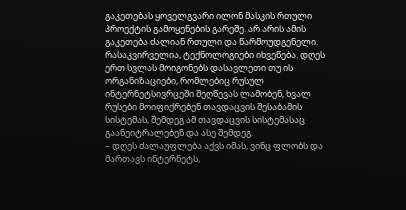გაკეთებას ყოველგვარი ილონ მასკის რთული პროექტის გამოყენების გარეშე. არ არის ამის გაკეთება ძალიან რთული და წარმოუდგენელი. რასაკვირველია, ტექნოლოგიები იხვეწება. დღეს ერთ სვლას მოიგონებს დასავლეთი თუ ის ორგანიზაციები, რომლებიც რუსულ ინტერნეტსივრცეში შეღწევას ლამობენ, ხვალ რუსები მოიფიქრებენ თავდაცვის შესაბამის სისტემას, შემდეგ ამ თავდაცვის სისტემასაც გაანეიტრალებენ და ასე შემდეგ.
– დღეს ძალაუფლება აქვს იმას, ვინც ფლობს და მართავს ინტერნეტს,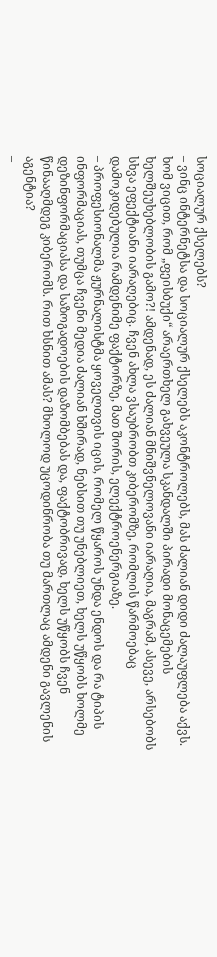სოციალურ ქსელებს?
– ვინც ინტერნეტსა და სოციალურ ქსელებს აკონტროლებს, მას ძალიან დიდი ძალაუფლება აქვს. ხომ ვიცით, რომ „ფეისბუქი“ არაერთხელ გახვეულა სკანდალში პირადი მონაცემების ხელშეუხებლობის გამო?! ამდენად, ეს ძალიან მნიშვნელოვანი იარაღია, მაგრამ, ასევე, არსებობს სხვა ეფექტიანი იარაღებიც. ჩვენ ახლა ვსაუბრობთ კიბერომზე, რომლის წარმოებაც დამოკიდებულია რამდენიმე ფაქტორზე, მათ შორის, ელექტროენერგიაზე.
– პროფესიონალმა ჟურნალისტმა ყოველთვის იცის, რომელ წყაროს უნდა ენდოს და რა ტიპის ინფორმაციას, თუმცა ჩვენი მედია ძალიან ხშირად, ნებსით თუ უნებლიეთ, ხელს უწყობს ხოლმე დეზინფორმაციასა და საზოგადოების დაზომბებას და, ფაქტობრივად, ხელს უწყობს ჩვენ წინააღმდეგ კიბერომს. რით ხსნით ამას? მხოლოდ უცოდინრობა თუ მართლაც ამდენი გავლენის აგენტია?
–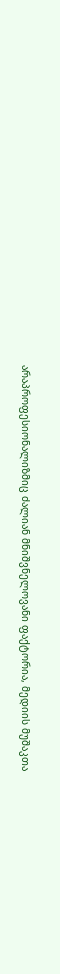არაპროფესიონალიზმიც ძალიან მნიშვნელოვანი ფაქტორია, მედიის მუშაკთა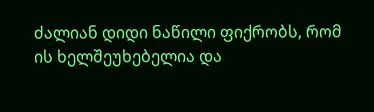ძალიან დიდი ნაწილი ფიქრობს, რომ ის ხელშეუხებელია და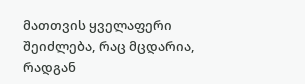მათთვის ყველაფერი შეიძლება, რაც მცდარია, რადგან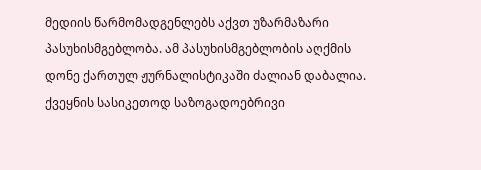მედიის წარმომადგენლებს აქვთ უზარმაზარი პასუხისმგებლობა. ამ პასუხისმგებლობის აღქმის დონე ქართულ ჟურნალისტიკაში ძალიან დაბალია. ქვეყნის სასიკეთოდ საზოგადოებრივი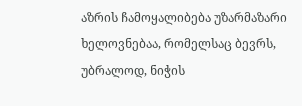აზრის ჩამოყალიბება უზარმაზარი ხელოვნებაა, რომელსაც ბევრს, უბრალოდ, ნიჭის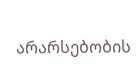არარსებობის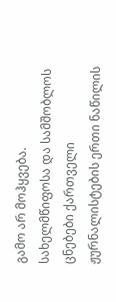გამო არ მოჰყვება. სახელმწიფოსა და სამშობლოს ცნებები ქართველი ჟურნალისტების ერთი ნაწილის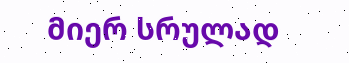მიერ სრულად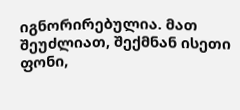იგნორირებულია. მათ შეუძლიათ, შექმნან ისეთი ფონი,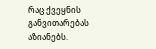რაც ქვეყნის განვითარებას აზიანებს.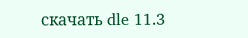скачать dle 11.3